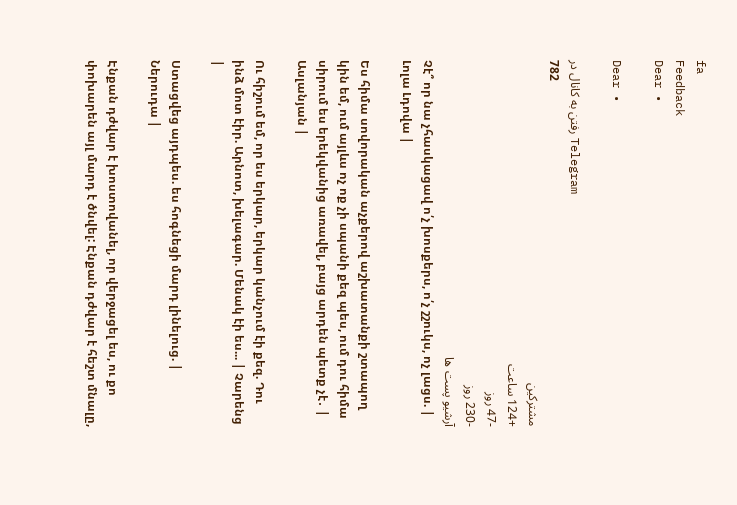fa
Feedback
Dear •

Dear •

رفتن به کانال در Telegram
782
مشترکین
+124 ساعت
-47 روز
-230 روز
آرشیو پست ها
Չէ՞ որ նա չհասկացավ ո՛չ խոսքերս, ո՛չ շշուկս, ոչ լացս. | Լոլա Լդովա |

Ես հիմա սովորական աչքերով աշխատանքի շտապող կին եմ, ում այլևս ոչ ոք չի սպանի քեզ պես, ում դու հիմա սիրում ես երեկվանից առավել, բայց արդեն պետք չէ․ | Ասլանյան |

Ու հիշում եմ, որ ես երկար, երկար կանչում էի քեզ. Դու ինձ մոտ էիր. Արնոտ, խելագար. Մենակ էի ես... | Չարենց |

Ստացվեց այդպես. ես հոգնեցի մարդ լինելուց. | Ներուդա |

Էնքան դժվար է խոստովանել, որ վերջացել ես, ու քո փոխարեն այլ մարդ է ծնվել: Էնքան դժվար է հեշտ մնալը,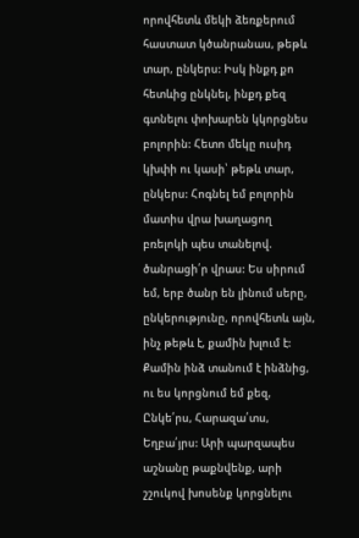որովհետև մեկի ձեռքերում հաստատ կծանրանաս, թեթև տար, ընկերս: Իսկ ինքդ քո հետևից ընկնել, ինքդ քեզ գտնելու փոխարեն կկորցնես բոլորին: Հետո մեկը ուսիդ կխփի ու կասի՝ թեթև տար, ընկերս: Հոգնել եմ բոլորին մատիս վրա խաղացող բռելոկի պես տանելով. ծանրացի՛ր վրաս: Ես սիրում եմ, երբ ծանր են լինում սերը, ընկերությունը, որովհետև այն, ինչ թեթև է, քամին խլում է: Քամին ինձ տանում է ինձնից, ու ես կորցնում եմ քեզ, Ընկե՛րս, Հարազա՛տս, Եղբա՛յրս: Արի պարզապես աշնանը թաքնվենք, արի շշուկով խոսենք կորցնելու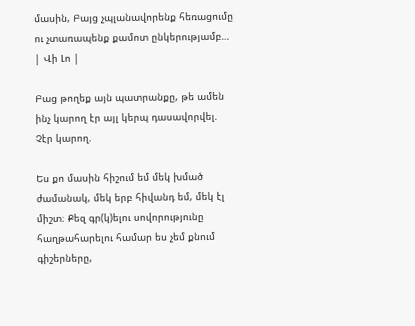մասին, Բայց չպլանավորենք հեռացումը ու չտառապենք քամոտ ընկերությամբ… | Վի Լո |

Բաց թողեք այն պատրանքը, թե ամեն ինչ կարող էր այլ կերպ դասավորվել. Չէր կարող.

Ես քո մասին հիշում եմ մեկ խմած ժամանակ, մեկ երբ հիվանդ եմ, մեկ էլ միշտ։ Քեզ գր(կ)ելու սովորությունը հաղթահարելու համար ես չեմ քնում գիշերները,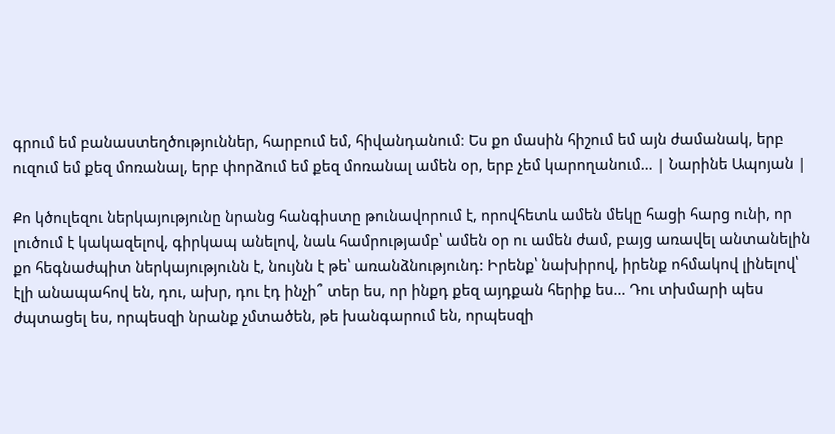գրում եմ բանաստեղծություններ, հարբում եմ, հիվանդանում։ Ես քո մասին հիշում եմ այն ժամանակ, երբ ուզում եմ քեզ մոռանալ, երբ փորձում եմ քեզ մոռանալ ամեն օր, երբ չեմ կարողանում… | Նարինե Ապոյան |

Քո կծուլեզու ներկայությունը նրանց հանգիստը թունավորում է, որովհետև ամեն մեկը հացի հարց ունի, որ լուծում է կակազելով, գիրկապ անելով, նաև համրությամբ՝ ամեն օր ու ամեն ժամ, բայց առավել անտանելին քո հեգնաժպիտ ներկայությունն է, նույնն է թե՝ առանձնությունդ: Իրենք՝ նախիրով, իրենք ոհմակով լինելով՝ էլի անապահով են, դու, ախր, դու էդ ինչի՞ տեր ես, որ ինքդ քեզ այդքան հերիք ես... Դու տխմարի պես ժպտացել ես, որպեսզի նրանք չմտածեն, թե խանգարում են, որպեսզի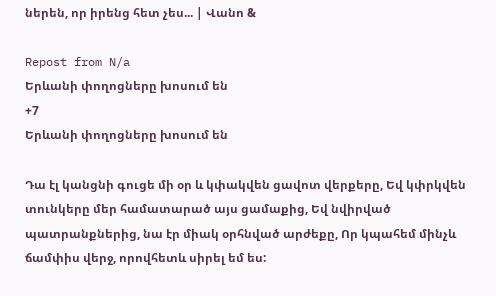ներեն, որ իրենց հետ չես... | Վանո &

Repost from N/a
Երևանի փողոցները խոսում են
+7
Երևանի փողոցները խոսում են

Դա էլ կանցնի գուցե մի օր և կփակվեն ցավոտ վերքերը, Եվ կփրկվեն տունկերը մեր համատարած այս ցամաքից, Եվ նվիրված պատրանքներից, նա էր միակ օրհնված արժեքը, Որ կպահեմ մինչև ճամփիս վերջ, որովհետև սիրել եմ ես: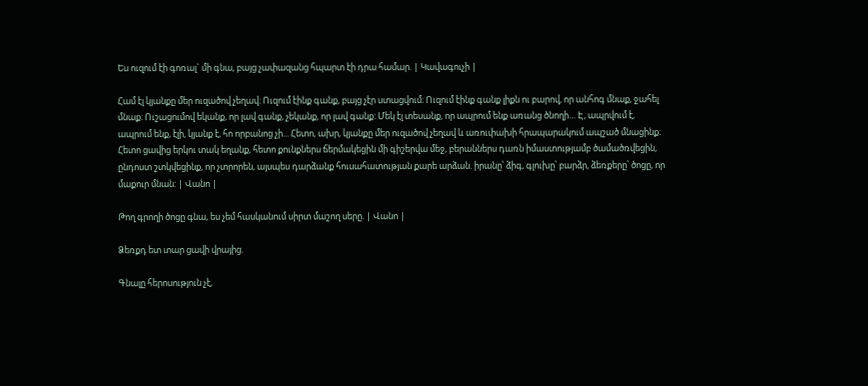Ես ուզում էի գոռալ` մի գնա, բայց չափազանց հպարտ էի դրա համար. | Կավագուչի |

Համ էլ կյանքը մեր ուզածով չեղավ։ Ուզում էինք գանք, բայց չէր ստացվում։ Ուզում էինք գանք լիքն ու բարով, որ անհոգ մնաք, ջահել մնաք։ Ուշացումով եկանք, որ լավ գանք, չեկանք, որ լավ գանք: Մեկ էլ տեսանք, որ ապրում ենք առանց ծնողի… Է, ապրվում է, ապրում ենք, էլի, կյանք է, հո որբանոց չի... Հետո, ախր, կյանքը մեր ուզածով չեղավ և առուփախի հրապարակում ապշած մնացինք։ Հետո ցավից երկու տակ եղանք, հետո քունքներս ճերմակեցին մի գիշերվա մեջ, բերաններս դառն իմաստությամբ ծամածռվեցին, ընդոստ շտկվեցինք, որ չտրորեն, այսպես դարձանք հուսահատության քարե արձան. իրանը՝ ձիգ, գլուխը՝ բարձր, ձեռքերը՝ ծոցը, որ մաքուր մնան: | Վանո |

Թող գրողի ծոցը գնա, ես չեմ հասկանում սիրտ մաշող սերը. | Վանո |

Ձեռքդ ետ տար ցավի վրայից.

Գնալը հերոսություն չէ,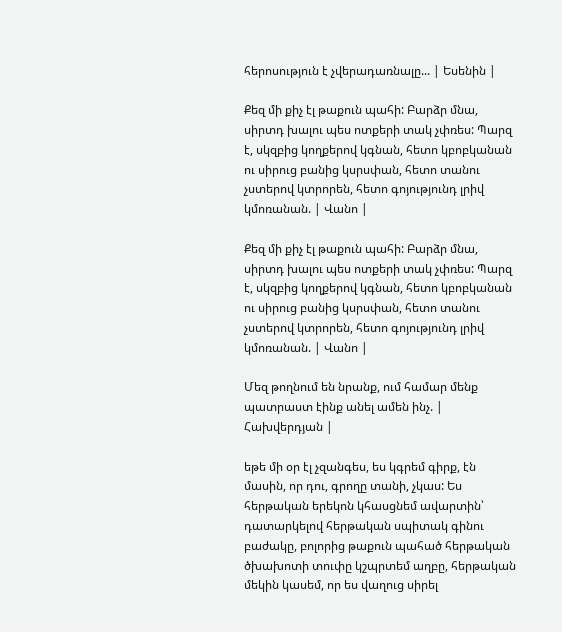հերոսություն է չվերադառնալը... | Եսենին |

Քեզ մի քիչ էլ թաքուն պահի: Բարձր մնա, սիրտդ խալու պես ոտքերի տակ չփռես: Պարզ է, սկզբից կողքերով կգնան, հետո կբոբկանան ու սիրուց բանից կսրսփան, հետո տանու չստերով կտրորեն, հետո գոյությունդ լրիվ կմոռանան. | Վանո |

Քեզ մի քիչ էլ թաքուն պահի: Բարձր մնա, սիրտդ խալու պես ոտքերի տակ չփռես: Պարզ է, սկզբից կողքերով կգնան, հետո կբոբկանան ու սիրուց բանից կսրսփան, հետո տանու չստերով կտրորեն, հետո գոյությունդ լրիվ կմոռանան. | Վանո |

Մեզ թողնում են նրանք, ում համար մենք պատրաստ էինք անել ամեն ինչ. | Հախվերդյան |

եթե մի օր էլ չզանգես, ես կգրեմ գիրք, էն մասին, որ դու, գրողը տանի, չկաս: Ես հերթական երեկոն կհասցնեմ ավարտին՝ դատարկելով հերթական սպիտակ գինու բաժակը, բոլորից թաքուն պահած հերթական ծխախոտի տուփը կշպրտեմ աղբը, հերթական մեկին կասեմ, որ ես վաղուց սիրել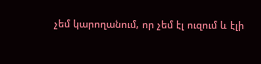չեմ կարողանում, որ չեմ էլ ուզում և էլի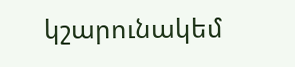կշարունակեմ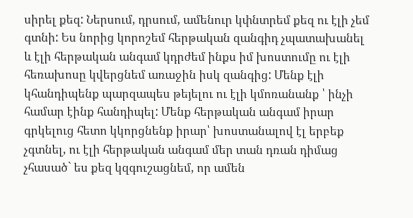սիրել քեզ: Ներսում, դրսում, ամենուր կփնտրեմ քեզ ու էլի չեմ գտնի: Ես նորից կորոշեմ հերթական զանգիդ չպատախանել և էլի հերթական անգամ կդրժեմ ինքս իմ խոստումը ու էլի հեռախոսը կվերցնեմ առաջին իսկ զանգից: Մենք էլի կհանդիպենք պարզապես թեյելու ու էլի կմոռանանք ՝ ինչի համար էինք հանդիպել: Մենք հերթական անգամ իրար գրկելուց հետո կկորցնենք իրար՝ խոստանալով էլ երբեք չգտնել, ու էլի հերթական անգամ մեր տան դռան դիմաց չհասած` ես քեզ կզգուշացնեմ, որ ամեն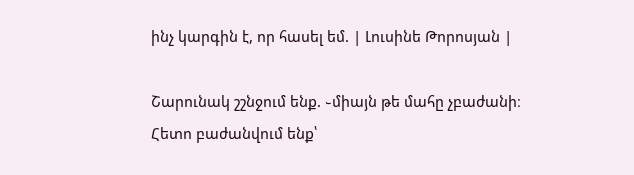ինչ կարգին է, որ հասել եմ. | Լուսինե Թորոսյան |

Շարունակ շշնջում ենք. ֊միայն թե մահը չբաժանի։ Հետո բաժանվում ենք՝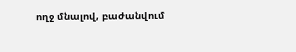ողջ մնալով, բաժանվում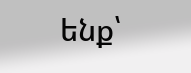ենք՝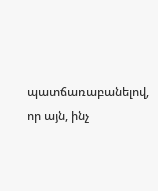պատճառաբանելով, որ այն, ինչ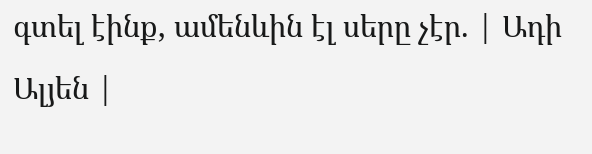գտել էինք, ամենևին էլ սերը չէր. | Ադի Ալյեն |